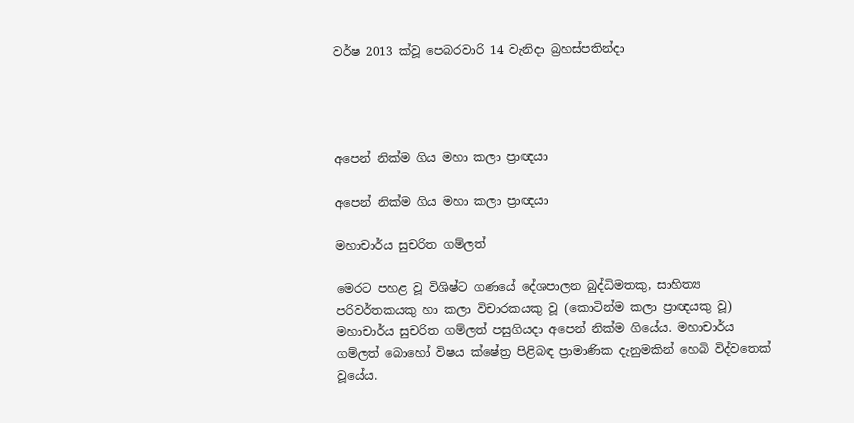වර්ෂ 2013 ක්වූ පෙබරවාරි 14 වැනිදා බ්‍රහස්පතින්දා




අපෙන් නික්ම ගිය මහා කලා ප්‍රාඥයා

අපෙන් නික්ම ගිය මහා කලා ප්‍රාඥයා

මහාචාර්ය සුචරිත ගම්ලත්

මෙරට පහළ වූ විශිෂ්ට ගණයේ දේශපාලන බුද්ධිමතකු, සාහිත්‍ය පරිවර්තකයකු හා කලා විචාරකයකු වූ (කොටින්ම කලා ප්‍රාඥයකු වූ) මහාචාර්ය සුචරිත ගම්ලත් පසුගියදා අපෙන් නික්ම ගියේය. මහාචාර්ය ගම්ලත් බොහෝ විෂය ක්ෂේත්‍ර පිළිබඳ ප්‍රාමාණික දැනුමකින් හෙබි විද්වතෙක් වූයේය.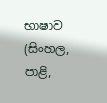භාෂාව (සිංහල, පාළි,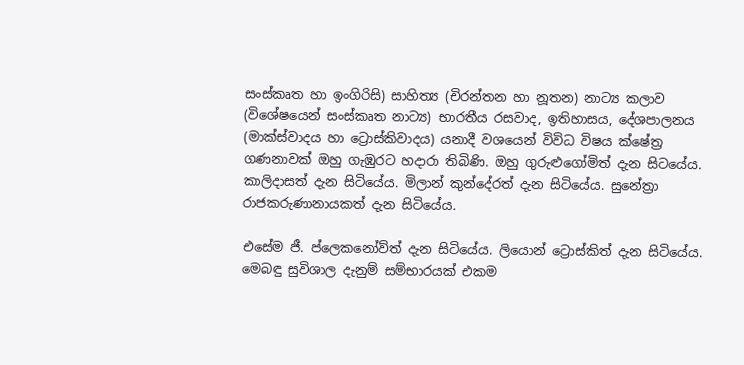සංස්කෘත හා ඉංගිරිසි) සාහිත්‍ය (චිරන්තන හා නූතන) නාට්‍ය කලාව (විශේෂයෙන් සංස්කෘත නාට්‍ය) භාරතීය රසවාද, ඉතිහාසය, දේශපාලනය (මාක්ස්වාදය හා ට්‍රොස්කිවාදය) යනාදී වශයෙන් විවිධ විෂය ක්ෂේත්‍ර ගණනාවක් ඔහු ගැඹුරට හදාරා තිබිණි. ඔහු ගුරුළුගෝමිත් දැන සිටයේය. කාලිදාසත් දැන සිටියේය. මිලාන් කුන්දේරත් දැන සිටියේය. සුනේත්‍රා රාජකරුණානායකත් දැන සිටියේය.

එසේම ජී. ප්ලෙකනෝව්ත් දැන සිටියේය. ලියොන් ට්‍රොස්කිත් දැන සිටියේය. මෙබඳු සුවිශාල දැනුම් සම්භාරයක් එකම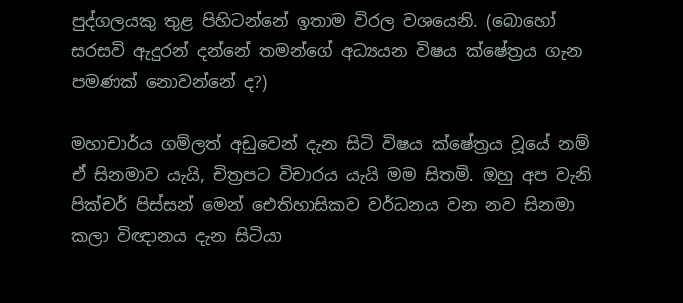පුද්ගලයකු තුළ පිහිටන්නේ ඉතාම විරල වශයෙනි. (බොහෝ සරසවි ඇදුරන් දන්නේ තමන්ගේ අධ්‍යයන විෂය ක්ෂේත්‍රය ගැන පමණක් නොවන්නේ ද?)

මහාචාර්ය ගම්ලත් අඩුවෙන් දැන සිටි විෂය ක්ෂේත්‍රය වූයේ නම් ඒ සිනමාව යැයි, චිත්‍රපට විචාරය යැයි මම සිතමි. ඔහු අප වැනි පික්චර් පිස්සන් මෙන් ඓතිහාසිකව වර්ධනය වන නව සිනමා කලා විඥානය දැන සිටියා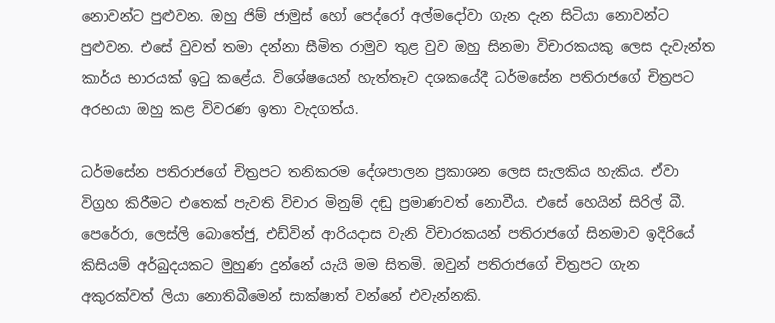නොවන්ට පුළුවන. ඔහු ජිම් ජාමුස් හෝ පෙද්රෝ අල්මදෝවා ගැන දැන සිටියා නොවන්ට පුළුවන. එසේ වුවත් තමා දන්නා සීමිත රාමුව තුළ වුව ඔහු සිනමා විචාරකයකු ලෙස දැවැන්ත කාර්ය භාරයක් ඉටු කළේය. විශේෂයෙන් හැත්තෑව දශකයේදී ධර්මසේන පතිරාජගේ චිත්‍රපට අරභයා ඔහු කළ විවරණ ඉතා වැදගත්ය.

ධර්මසේන පතිරාජගේ චිත්‍රපට තනිකරම දේශපාලන ප්‍රකාශන ලෙස සැලකිය හැකිය. ඒවා විග්‍රහ කිරීමට එතෙක් පැවති විචාර මිනුම් දඬු ප්‍රමාණවත් නොවීය. එසේ හෙයින් සිරිල් බී. පෙරේරා, ලෙස්ලි බොතේජු, එඩ්වින් ආරියදාස වැනි විචාරකයන් පතිරාජගේ සිනමාව ඉදිරියේ කිසියම් අර්බුදයකට මුහුණ දුන්නේ යැයි මම සිතමි. ඔවුන් පතිරාජගේ චිත්‍රපට ගැන අකුරක්වත් ලියා නොතිබීමෙන් සාක්ෂාත් වන්නේ එවැන්නකි.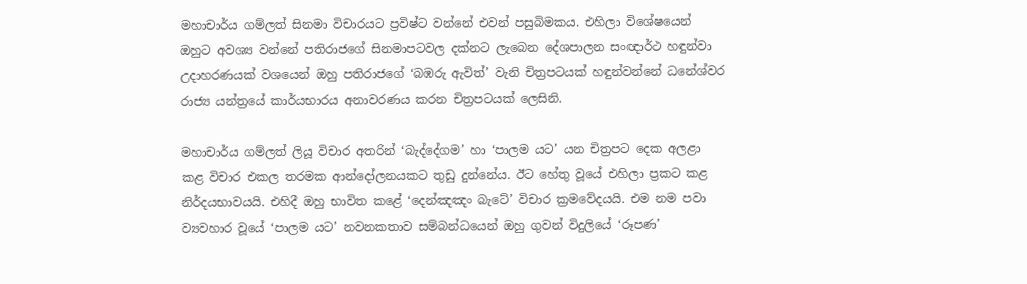මහාචාර්ය ගම්ලත් සිනමා විචාරයට ප්‍රවිෂ්ට වන්නේ එවන් පසුබිමකය. එහිලා විශේෂයෙන් ඔහුට අවශ්‍ය වන්නේ පතිරාජගේ සිනමාපටවල දක්නට ලැබෙන දේශපාලන සංඥාර්ථ හඳුන්වා උදාහරණයක් වශයෙන් ඔහු පතිරාජගේ ‘බඹරු ඇවිත්’ වැනි චිත්‍රපටයක් හඳුන්වන්නේ ධනේශ්වර රාජ්‍ය යන්ත්‍රයේ කාර්යභාරය අනාවරණය කරන චිත්‍රපටයක් ලෙසිනි.

මහාචාර්ය ගම්ලත් ලියූ විචාර අතරින් ‘බැද්දේගම’ හා ‘පාලම යට’ යන චිත්‍රපට දෙක අලළා කළ විචාර එකල තරමක ආන්දෝලනයකට තුඩු දුන්නේය. ඊට හේතු වූයේ එහිලා ප්‍රකට කළ නිර්දයභාවයයි. එහිදී ඔහු භාවිත කළේ ‘දෙන්ඤඤං බැටේ’ විචාර ක්‍රමවේදයයි. එම නම පවා ව්‍යවහාර වූයේ ‘පාලම යට’ නවනකතාව සම්බන්ධයෙන් ඔහු ගුවන් විදුලියේ ‘රූපණ’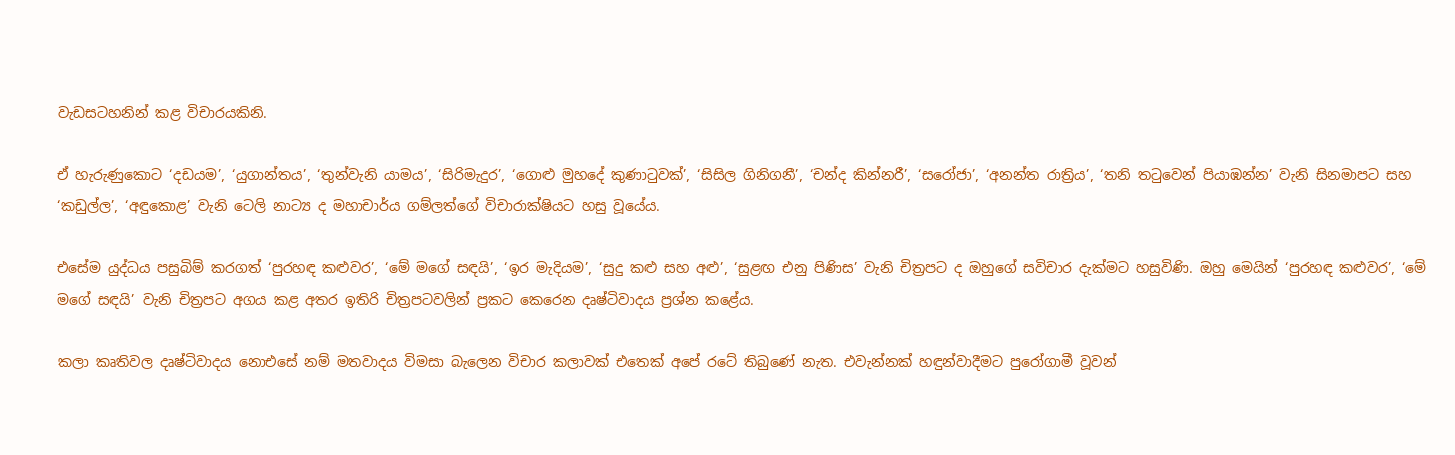වැඩසටහනින් කළ විචාරයකිනි.

ඒ හැරුණුකොට ‘දඩයම’, ‘යුගාන්තය’, ‘තුන්වැනි යාමය’, ‘සිරිමැදුර’, ‘ගොළු මුහදේ කුණාටුවක්’, ‘සිසිල ගිනිගනී’, ‘චන්ද කින්නරී’, ‘සරෝජා’, ‘අනන්ත රාත්‍රිය’, ‘තනි තටුවෙන් පියාඹන්න’ වැනි සිනමාපට සහ ‘කඩුල්ල’, ‘අඳුකොළ’ වැනි ටෙලි නාට්‍ය ද මහාචාර්ය ගම්ලත්ගේ විචාරාක්ෂියට හසු වූයේය.

එසේම යුද්ධය පසුබිම් කරගත් ‘පුරහඳ කළුවර’, ‘මේ මගේ සඳයි’, ‘ඉර මැදියම’, ‘සුදු කළු සහ අළු’, ‘සුළඟ එනු පිණිස’ වැනි චිත්‍රපට ද ඔහුගේ සවිචාර දැක්මට හසුවිණි. ඔහු මෙයින් ‘පුරහඳ කළුවර’, ‘මේ මගේ සඳයි’ වැනි චිත්‍රපට අගය කළ අතර ඉතිරි චිත්‍රපටවලින් ප්‍රකට කෙරෙන දෘෂ්ටිවාදය ප්‍රශ්න කළේය.

කලා කෘතිවල දෘෂ්ටිවාදය නොඑසේ නම් මතවාදය විමසා බැලෙන විචාර කලාවක් එතෙක් අපේ රටේ තිබුණේ නැත. එවැන්නක් හඳුන්වාදීමට පුරෝගාමී වූවන්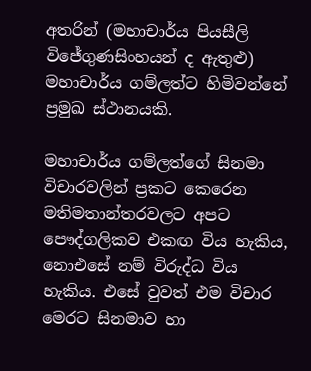අතරින් (මහාචාර්ය පියසීලි විජේගුණසිංහයන් ද ඇතුළු) මහාචාර්ය ගම්ලත්ට හිමිවන්නේ ප්‍රමුඛ ස්ථානයකි.

මහාචාර්ය ගම්ලත්ගේ සිනමා විචාරවලින් ප්‍රකට කෙරෙන මතිමතාන්තරවලට අපට පෞද්ගලිකව එකඟ විය හැකිය, නොඑසේ නම් විරුද්ධ විය හැකිය. එසේ වුවත් එම විචාර මෙරට සිනමාව හා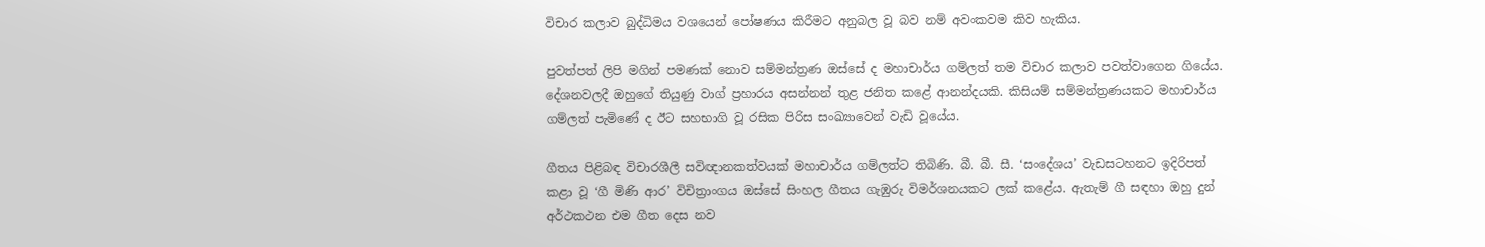විචාර කලාව බුද්ධිමය වශයෙන් පෝෂණය කිරීමට අනුබල වූ බව නම් අවංකවම කිව හැකිය.

පුවත්පත් ලිපි මගින් පමණක් නොව සම්මන්ත්‍රණ ඔස්සේ ද මහාචාර්ය ගම්ලත් තම විචාර කලාව පවත්වාගෙන ගියේය. දේශනවලදී ඔහුගේ තියුණු වාග් ප්‍රහාරය අසන්නන් තුළ ජනිත කළේ ආනන්දයකි. කිසියම් සම්මන්ත්‍රණයකට මහාචාර්ය ගම්ලත් පැමිණේ ද ඊට සහභාගි වූ රසික පිරිස සංඛ්‍යාවෙන් වැඩි වූයේය.

ගීතය පිළිබඳ විචාරශීලී සවිඥානකත්වයක් මහාචාර්ය ගම්ලත්ට තිබිණි. බී. බී. සී. ‘සංදේශය’ වැඩසටහනට ඉදිරිපත් කළා වූ ‘ගී මිණි ආර’ විචිත්‍රාංගය ඔස්සේ සිංහල ගීතය ගැඹුරු විමර්ශනයකට ලක් කළේය. ඇතැම් ගී සඳහා ඔහු දුන් අර්ථකථන එම ගීත දෙස නව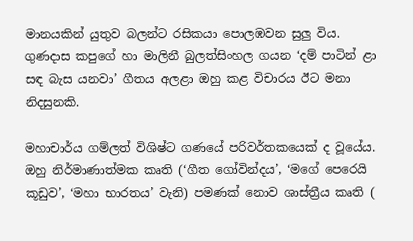මානයකින් යුතුව බලන්ට රසිකයා පොලඹවන සුලු විය. ගුණදාස කපුගේ හා මාලිනී බුලත්සිංහල ගයන ‘දම් පාටින් ළා සඳ බැස යනවා’ ගීතය අලළා ඔහු කළ විචාරය ඊට මනා නිදසුනකි.

මහාචාර්ය ගම්ලත් විශිෂ්ට ගණයේ පරිවර්තකයෙක් ද වූයේය. ඔහු නිර්මාණාත්මක කෘති (‘ගීත ගෝවින්දය’, ‘මගේ පෙරෙයි කූඩුව’, ‘මහා භාරතය’ වැනි) පමණක් නොව ශාස්ත්‍රීය කෘති (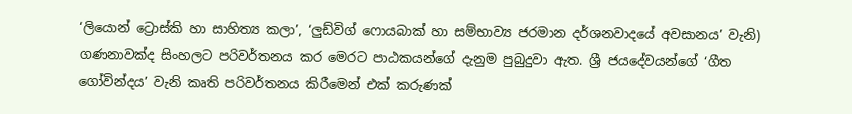‘ලියොන් ට්‍රොස්කි හා සාහිත්‍ය කලා’, ‘ලුඩ්විග් ෆොයබාක් හා සම්භාව්‍ය ජරමාන දර්ශනවාදයේ අවසානය’ වැනි) ගණනාවක්ද සිංහලට පරිවර්තනය කර මෙරට පාඨකයන්ගේ දැනුම පුබුදුවා ඇත. ශ්‍රී ජයදේවයන්ගේ ‘ගීත ගෝවින්දය’ වැනි කෘති පරිවර්තනය කිරීමෙන් එක් කරුණක්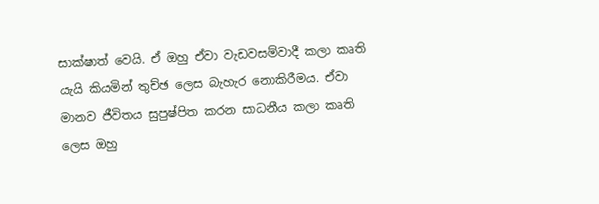සාක්ෂාත් වෙයි. ඒ ඔහු ඒවා වැඩවසම්වාදී කලා කෘති යැයි කියමින් තුච්ඡ ලෙස බැහැර නොකිරීමය. ඒවා මානව ජීවිතය සුපුෂ්පිත කරන සාධනීය කලා කෘති ලෙස ඔහු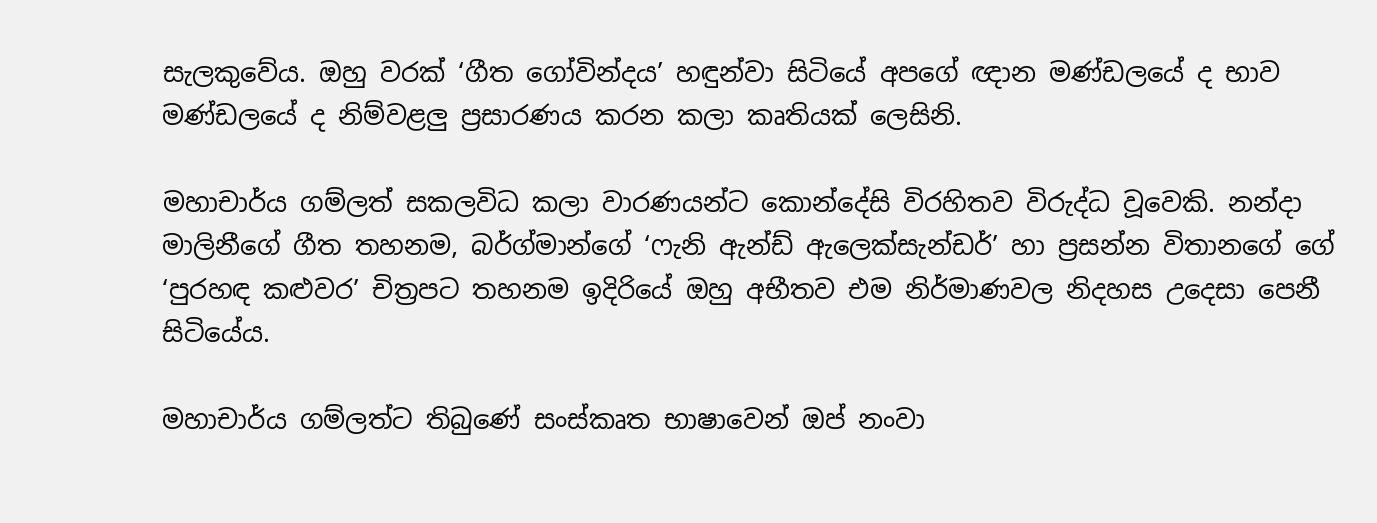සැලකුවේය. ඔහු වරක් ‘ගීත ගෝවින්දය’ හඳුන්වා සිටියේ අපගේ ඥාන මණ්ඩලයේ ද භාව මණ්ඩලයේ ද නිම්වළලු ප්‍රසාරණය කරන කලා කෘතියක් ලෙසිනි.

මහාචාර්ය ගම්ලත් සකලවිධ කලා වාරණයන්ට කොන්දේසි විරහිතව විරුද්ධ වූවෙකි. නන්දා මාලිනීගේ ගීත තහනම, බර්ග්මාන්ගේ ‘ෆැනි ඇන්ඩ් ඇලෙක්සැන්ඩර්’ හා ප්‍රසන්න විතානගේ ගේ ‘පුරහඳ කළුවර’ චිත්‍රපට තහනම ඉදිරියේ ඔහු අභීතව එම නිර්මාණවල නිදහස උදෙසා පෙනී සිටියේය.

මහාචාර්ය ගම්ලත්ට තිබුණේ සංස්කෘත භාෂාවෙන් ඔප් නංවා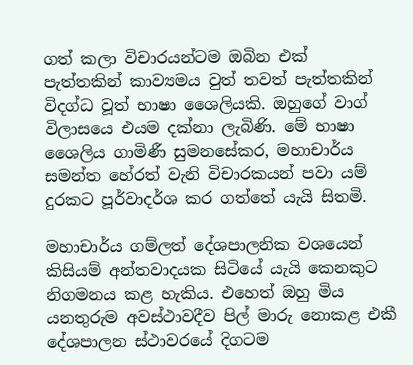ගත් කලා විචාරයන්ටම ඔබින එක් පැත්තකින් කාව්‍යමය වුත් තවත් පැත්තකින් විදග්ධ වූත් භාෂා ශෛලියකි. ඔහුගේ වාග් විලාසයෙ එයම දක්නා ලැබිණි. මේ භාෂා ශෛලිය ගාමිණී සුමනසේකර, මහාචාර්ය සමන්ත හේරත් වැනි විචාරකයන් පවා යම් දුරකට පූර්වාදර්ශ කර ගත්තේ යැයි සිතමි.

මහාචාර්ය ගම්ලත් දේශපාලනික වශයෙන් කිසියම් අන්තවාදයක සිටියේ යැයි කෙනකුට නිගමනය කළ හැකිය. එහෙත් ඔහු මිය යනතුරුම අවස්ථාවදීව පිල් මාරු නොකළ එකී දේශපාලන ස්ථාවරයේ දිගටම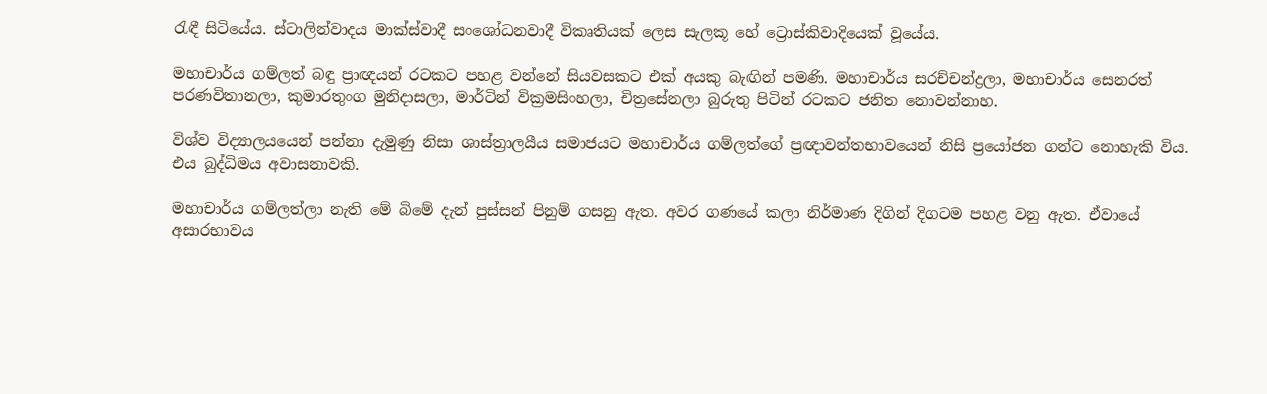රැඳී සිටියේය. ස්ටාලින්වාදය මාක්ස්වාදී සංශෝධනවාදී විකෘතියක් ලෙස සැලකූ හේ ට්‍රොස්කිවාදියෙක් වූයේය.

මහාචාර්ය ගම්ලත් බඳු ප්‍රාඥයන් රටකට පහළ වන්නේ සියවසකට එක් අයකු බැඟින් පමණි. මහාචාර්ය සරච්චන්ද්‍රලා, මහාචාර්ය සෙනරත් පරණවිතානලා, කුමාරතුංග මුනිදාසලා, මාර්ටින් වික්‍රමසිංහලා, චිත්‍රසේනලා බුරුතු පිටින් රටකට ජනිත නොවන්නාහ.

විශ්ව විද්‍යාලයයෙන් පන්නා දැමුණු නිසා ශාස්ත්‍රාලයීය සමාජයට මහාචාර්ය ගම්ලත්ගේ ප්‍රඥාවන්තභාවයෙන් නිසි ප්‍රයෝජන ගන්ට නොහැකි විය. එය බුද්ධිමය අවාසනාවකි.

මහාචාර්ය ගම්ලත්ලා නැති මේ බිමේ දැන් පුස්සන් පිනුම් ගසනු ඇත. අවර ගණයේ කලා නිර්මාණ දිගින් දිගටම පහළ වනු ඇත. ඒවායේ අසාරභාවය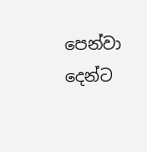පෙන්වා දෙන්ට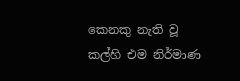කෙනකු නැති වූ කල්හි එම නිර්මාණ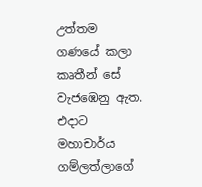උත්තම ගණයේ කලා කෘතීන් සේ වැජඹෙනු ඇත. එදාට මහාචාර්ය ගම්ලත්ලාගේ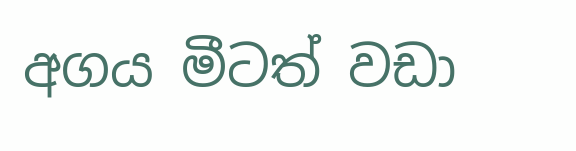අගය මීටත් වඩා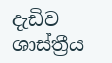දැඩිව ශාස්ත්‍රීය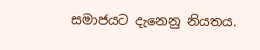සමාජයට දැනෙනු නියතය.